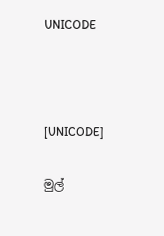UNICODE



[UNICODE]

මුල්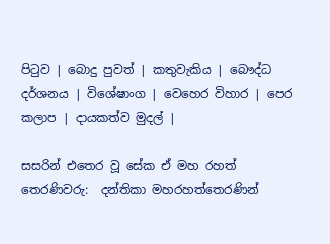පිටුව | බොදු පුවත් | කතුවැකිය | බෞද්ධ දර්ශනය | විශේෂාංග | වෙහෙර විහාර | පෙර කලාප | දායකත්ව මුදල් |

සසරින් එතෙර වූ සේක ඒ මහ රහත් තෙරණිවරු:  දන්තිකා මහරහත්තෙරණින්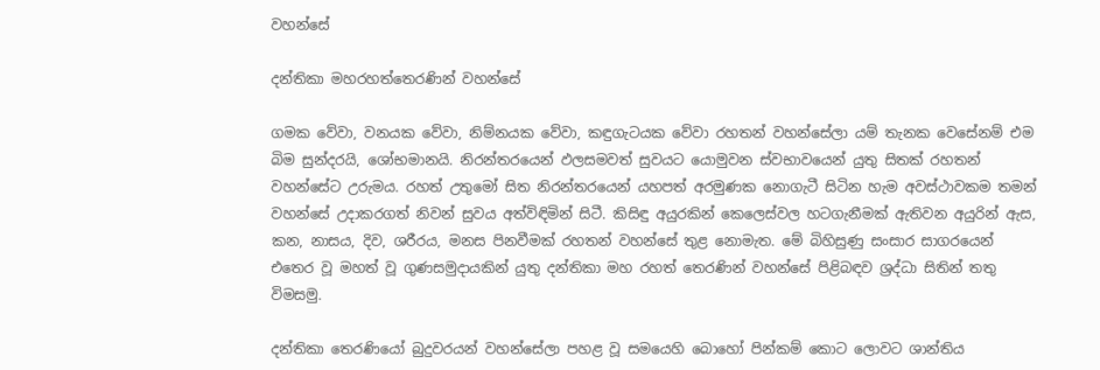වහන්සේ

දන්තිකා මහරහත්තෙරණින් වහන්සේ

ගමක වේවා, වනයක වේවා, නිම්නයක වේවා, කඳුගැටයක වේවා රහතන් වහන්සේලා යම් තැනක වෙසේනම් එම බිම සුන්දරයි, ශෝභමානයි. නිරන්තරයෙන් ඵලසමවත් සුවයට යොමුවන ස්වභාවයෙන් යුතු සිතක් රහතන් වහන්සේට උරුමය. රහත් උතුමෝ සිත නිරන්තරයෙන් යහපත් අරමුණක නොගැටී සිටින හැම අවස්ථාවකම තමන් වහන්සේ උදාකරගත් නිවන් සුවය අත්විඳිමින් සිටී. කිසිඳු අයුරකින් කෙලෙස්වල හටගැනීමක් ඇතිවන අයුරින් ඇස, කන, නාසය, දිව, ශරීරය, මනස පිනවීමක් රහතන් වහන්සේ තුළ නොමැත. මේ බිහිසුණු සංසාර සාගරයෙන් එතෙර වූ මහත් වූ ගුණසමුදායකින් යුතු දන්තිකා මහ රහත් තෙරණින් වහන්සේ පිළිබඳව ශ්‍රද්ධා සිතින් තතු විමසමු.

දන්තිකා තෙරණියෝ බුදුවරයන් වහන්සේලා පහළ වූ සමයෙහි බොහෝ පින්කම් කොට ලොවට ශාන්තිය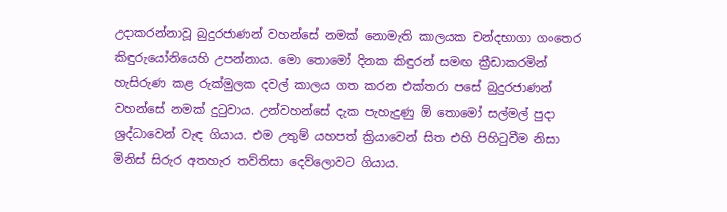උදාකරන්නාවූ බුදුරජාණන් වහන්සේ නමක් නොමැති කාලයක චන්දභාගා ගංතෙර කිඳුරුයෝනියෙහි උපන්නාය. මො තොමෝ දිනක කිඳුරන් සමඟ ක්‍රීඩාකරමින් හැසිරුණ කළ රුක්මුලක දවල් කාලය ගත කරන එක්තරා පසේ බුදුරජාණන් වහන්සේ නමක් දුටුවාය. උන්වහන්සේ දැක පැහැදුණු ඕ තොමෝ සල්මල් පුදා ශ්‍රද්ධාවෙන් වැඳ ගියාය. එම උතුම් යහපත් ක්‍රියාවෙන් සිත එහි පිහිටුවීම නිසා මිනිස් සිරුර අතහැර තව්තිසා දෙව්ලොවට ගියාය.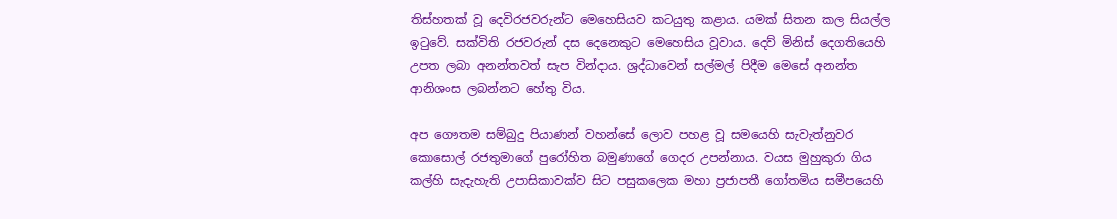තිස්හතක් වූ දෙවිරජවරුන්ට මෙහෙසියව කටයුතු කළාය. යමක් සිතන කල සියල්ල ඉටුවේ. සක්විති රජවරුන් දස දෙනෙකුට මෙහෙසිය වූවාය. දෙව් මිනිස් දෙගතියෙහි උපත ලබා අනන්තවත් සැප වින්දාය. ශ්‍රද්ධාවෙන් සල්මල් පිදීම මෙසේ අනන්ත ආනිශංස ලබන්නට හේතු විය.

අප ගෞතම සම්බුදු පියාණන් වහන්සේ ලොව පහළ වූ සමයෙහි සැවැත්නුවර කොසොල් රජතුමාගේ පුරෝහිත බමුණාගේ ගෙදර උපන්නාය. වයස මුහුකුරා ගිය කල්හි සැදැහැති උපාසිකාවක්ව සිට පසුකලෙක මහා ප්‍රජාපතී ගෝතමිය සමීපයෙහි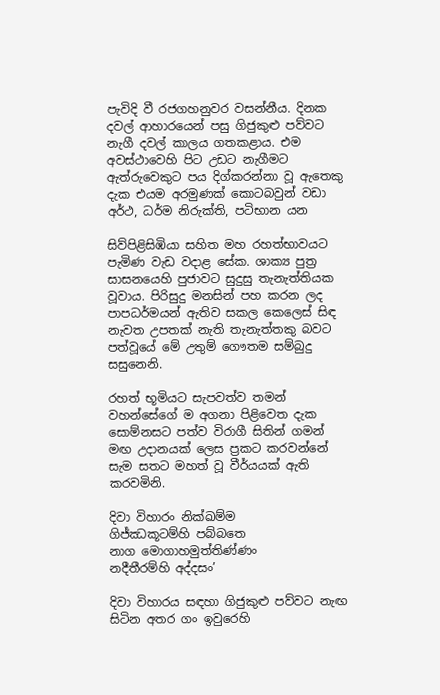පැවිදි වී රජගහනුවර වසන්නීය. දිනක දවල් ආහාරයෙන් පසු ගිජුකුළු පව්වට නැගී දවල් කාලය ගතකළාය. එම අවස්ථාවෙහි පිට උඩට නැගීමට ඇත්රුවෙකුට පය දිග්කරන්නා වූ ඇතෙකු දැක එයම අරමුණක් කොටබවුන් වඩා අර්ථ, ධර්ම නිරුක්ති, පටිභාන යන

සිව්පිළිසිඹියා සහිත මහ රහත්භාවයට පැමිණ වැඩ වදාළ සේක. ශාක්‍ය පුත්‍ර සාසනයෙහි පුජාවට සුදුසු තැනැත්තියක වූවාය. පිරිසුදු මනසින් පහ කරන ලද පාපධර්මයන් ඇතිව සකල කෙලෙස් සිඳ නැවත උපතක් නැති තැනැත්තකු බවට පත්වූයේ මේ උතුම් ගෞතම සම්බුදු සසුනෙනි.

රහත් භූමියට සැපවත්ව තමන් වහන්සේගේ ම අගනා පිළිවෙත දැක සොම්නසට පත්ව විරාගී සිතින් ගමන් මඟ උදානයක් ලෙස ප්‍රකට කරවන්නේ සැම සතට මහත් වූ වීර්යයක් ඇති කරවමිනි.

දිවා විහාරං නික්ඛම්ම
ගිජ්ඣකූටම්හි පබ්බතෙ
නාග මොගාහමුත්තිණ්ණං
නදීතීරම්හි අද්දසං’

දිවා විහාරය සඳහා ගිජුකුළු පව්වට නැඟ සිටින අතර ගං ඉවුරෙහි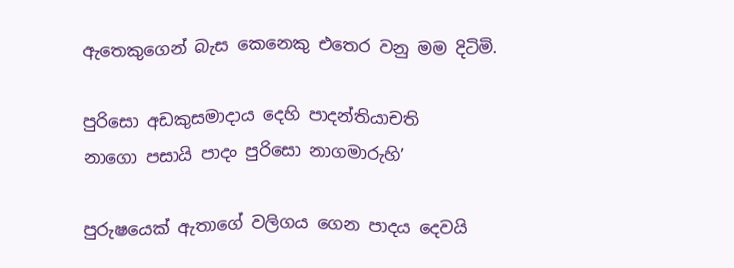ඇතෙකුගෙන් බැස කෙනෙකු එතෙර වනු මම දිටිමි.

පුරිසො අඩකුසමාදාය දෙහි පාදන්තියාචති
නාගො පසායි පාදං පුරිසො නාගමාරුහි’

පුරුෂයෙක් ඇතාගේ වලිගය ගෙන පාදය දෙවයි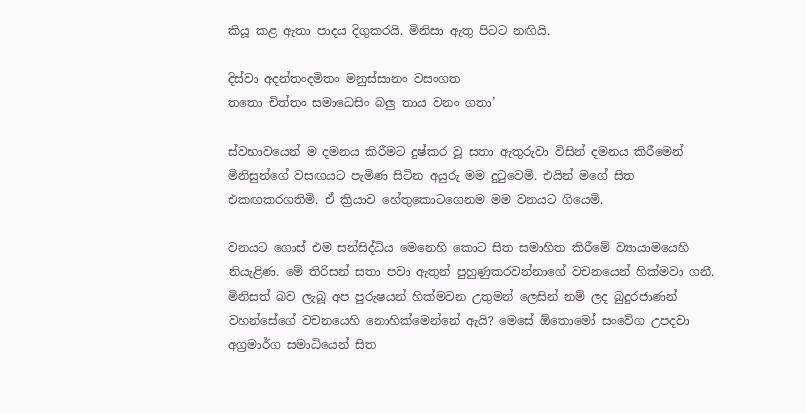කියූ කළ ඇතා පාදය දිගුකරයි. මිනිසා ඇතු පිටට නඟියි.

දිස්වා අදන්තංදමිතං මනුස්සානං වසංගත
තතො චිත්තං සමාධෙසිං බලු තාය වනං ගතා’

ස්වභාවයෙන් ම දමනය කිරීමට දුෂ්කර වූ සතා ඇතුරුවා විසින් දමනය කිරීමෙන් මිනිසුන්ගේ වසඟයට පැමිණ සිටින අයුරු මම දුටුවෙමි. එයින් මගේ සිත එකඟකරගතිමි. ඒ ක්‍රියාව හේතුකොටගෙනම මම වනයට ගියෙමි.

වනයට ගොස් එම සන්සිද්ධිය මෙනෙහි කොට සිත සමාහිත කිරීමේ ව්‍යායාමයෙහි නියැළිණ. මේ තිරිසන් සතා පවා ඇතුන් පුහුණුකරවන්නාගේ වචනයෙන් හික්මවා ගනී. මිනිසත් බව ලැබූ අප පුරුෂයන් හික්මවන උතුමන් ලෙසින් නම් ලද බුදුරජාණන් වහන්සේගේ වචනයෙහි නොහික්මෙන්නේ ඇයි? මෙසේ ඕතොමෝ සංවේග උපදවා අග්‍රමාර්ග සමාධියෙන් සිත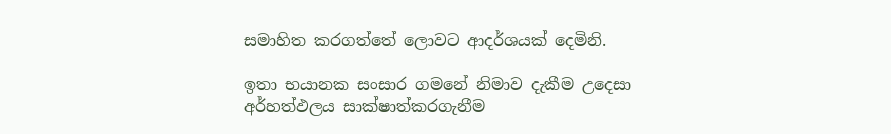සමාහිත කරගත්තේ ලොවට ආදර්ශයක් දෙමිනි.

ඉතා භයානක සංසාර ගමනේ නිමාව දැකීම උදෙසා අර්හත්ඵලය සාක්ෂාත්කරගැනීම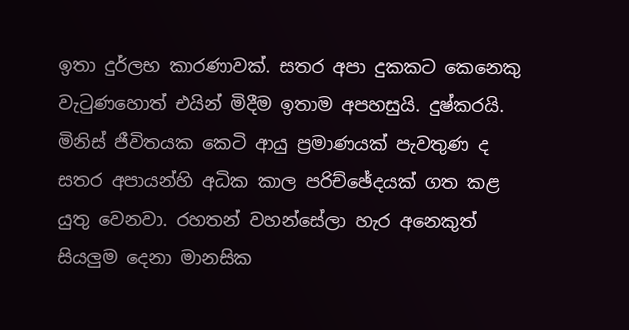ඉතා දුර්ලභ කාරණාවක්. සතර අපා දුකකට කෙනෙකු වැටුණහොත් එයින් මිදීම ඉතාම අපහසුයි. දුෂ්කරයි. මිනිස් ජීවිතයක කෙටි ආයු ප්‍රමාණයක් පැවතුණ ද සතර අපායන්හි අධික කාල පරිච්ඡේදයක් ගත කළ යුතු වෙනවා. රහතන් වහන්සේලා හැර අනෙකුත් සියලුම දෙනා මානසික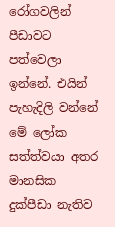රෝගවලින් පීඩාවට පත්වෙලා ඉන්නේ. එයින් පැහැදිලි වන්නේ මේ ලෝක සත්ත්වයා අතර මානසික දුක්පීඩා නැතිව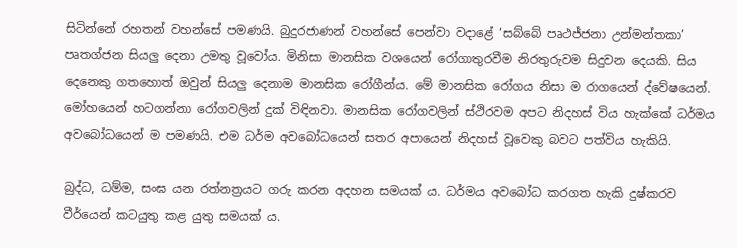සිටින්නේ රහතන් වහන්සේ පමණයි. බුදුරජාණන් වහන්සේ පෙන්වා වදාළේ ‘සබ්බේ පෘථජ්ජනා උන්මන්තකා’ පෘතග්ජන සියලු දෙනා උමතු වූවෝය. මිනිසා මානසික වශයෙන් රෝගාතුරවීම නිරතුරුවම සිදුවන දෙයකි. සිය දෙනෙකු ගතහොත් ඔවුන් සියලු දෙනාම මානසික රෝගීන්ය. මේ මානසික රෝගය නිසා ම රාගයෙන් ද්වේෂයෙන්. මෝහයෙන් හටගන්නා රෝගවලින් දුක් විඳිනවා. මානසික රෝගවලින් ස්ථිරවම අපට නිදහස් විය හැක්කේ ධර්මය අවබෝධයෙන් ම පමණයි. එම ධර්ම අවබෝධයෙන් සතර අපායෙන් නිදහස් වූවෙකු බවට පත්විය හැකියි.

බුද්ධ, ධම්ම, සංඝ යන රත්නත්‍රයට ගරු කරන අදහන සමයක් ය. ධර්මය අවබෝධ කරගත හැකි දුෂ්කරව වීර්යෙන් කටයුතු කළ යුතු සමයක් ය.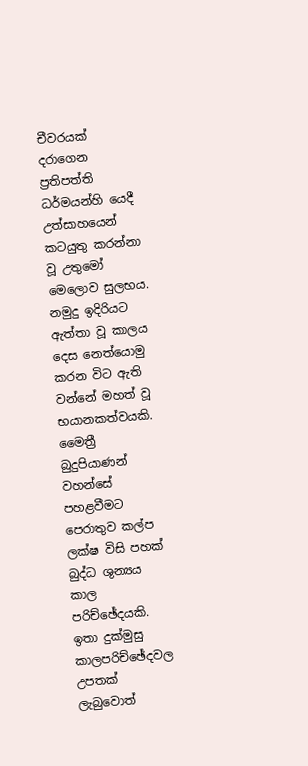චීවරයක් දරාගෙන ප්‍රතිපත්ති ධර්මයන්හි යෙදී උත්සාහයෙන් කටයුතු කරන්නා වූ උතුමෝ මෙලොව සුලභය. නමුදු ඉදිරියට ඇත්තා වූ කාලය දෙස නෙත්යොමු කරන විට ඇති වන්නේ මහත් වූ භයානකත්වයකි. මෛත්‍රී බුදුපියාණන් වහන්සේ පහළවීමට පෙරාතුව කල්ප ලක්ෂ විසි පහක් බුද්ධ ශුන්‍යය කාල පරිච්ඡේදයකි. ඉතා දුක්මුසු කාලපරිච්ඡේදවල උපතක් ලැබුවොත්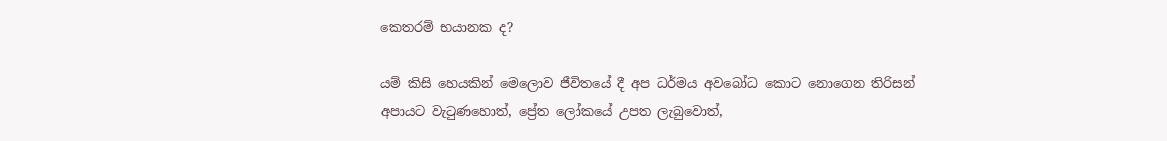කෙතරම් භයානක ද?

යම් කිසි හෙයකින් මෙලොව ජීවිතයේ දී අප ධර්මය අවබෝධ කොට නොගෙන තිරිසන් අපායට වැටුණහොත්, ප්‍රේත ලෝකයේ උපත ලැබුවොත්,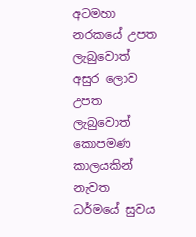අටමහා නරකයේ උපත ලැබුවොත් අසුර ලොව උපත ලැබුවොත් කොපමණ කාලයකින් නැවත ධර්මයේ සුවය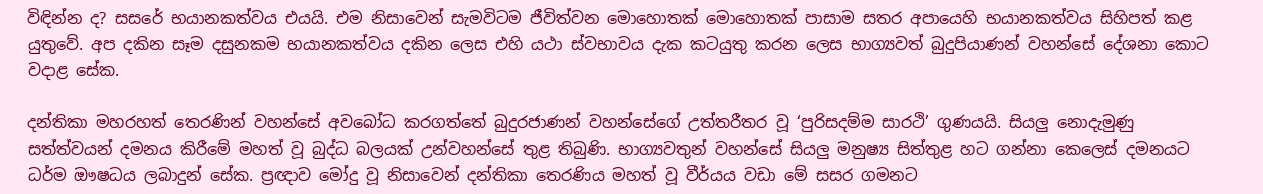විඳින්න ද? සසරේ භයානකත්වය එයයි. එම නිසාවෙන් සැමවිටම ජීවිත්වන මොහොතක් මොහොතක් පාසාම සතර අපායෙහි භයානකත්වය සිහිපත් කළ යුතුවේ. අප දකින සෑම දසුනකම භයානකත්වය දකින ලෙස එහි යථා ස්වභාවය දැක කටයුතු කරන ලෙස භාග්‍යවත් බුදුපියාණන් වහන්සේ දේශනා කොට වදාළ සේක.

දන්තිකා මහරහත් තෙරණින් වහන්සේ අවබෝධ කරගත්තේ බුදුරජාණන් වහන්සේගේ උත්තරීතර වූ ‘පුරිසදම්ම සාරථි’ ගුණයයි. සියලු නොදැමුණු සත්ත්වයන් දමනය කිරීමේ මහත් වූ බුද්ධ බලයක් උන්වහන්සේ තුළ තිබුණි. භාග්‍යවතුන් වහන්සේ සියලු මනුෂ්‍ය සිත්තුළ හට ගන්නා කෙලෙස් දමනයට ධර්ම ඖෂධය ලබාදුන් සේක. ප්‍රඥාව මෝදු වූ නිසාවෙන් දන්තිකා තෙරණිය මහත් වූ වීර්යය වඩා මේ සසර ගමනට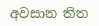අවසාන තිත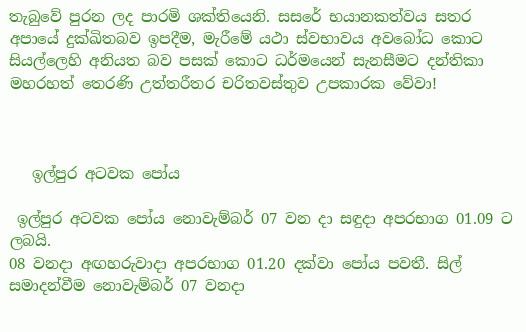තැබුවේ පුරන ලද පාරමි ශක්තියෙනි. සසරේ භයානකත්වය සතර අපායේ දුක්ඛිතබව ඉපදීම, මැරීමේ යථා ස්වභාවය අවබෝධ කොට සියල්ලෙහි අනියත බව පසක් කොට ධර්මයෙන් සැනසීමට දන්තිකා මහරහත් තෙරණි උත්තරීතර චරිතවස්තුව උපකාරක වේවා!



   ඉල්පුර අටවක පෝය

 ඉල්පුර අටවක පෝය නොවැම්බර් 07 වන දා සඳුදා අපරභාග 01.09 ට ලබයි.
08 වනදා අඟහරුවාදා අපරභාග 01.20 දක්වා පෝය පවතී. සිල් සමාදන්වීම නොවැම්බර් 07 වනදා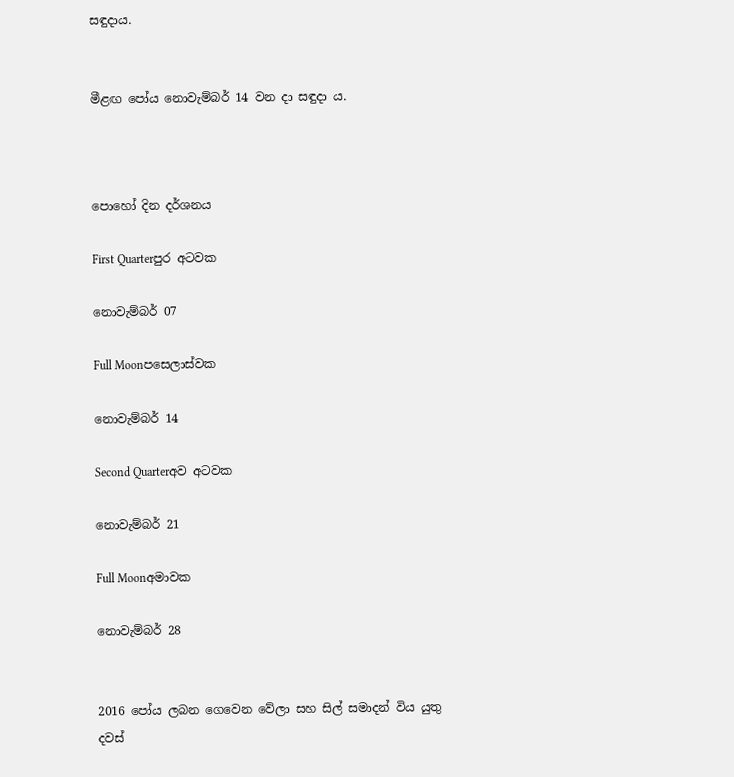සඳුදාය.


මීළඟ පෝය නොවැම්බර් 14 වන දා සඳුදා ය.



පොහෝ දින දර්ශනය

First Quarterපුර අටවක

නොවැම්බර් 07

Full Moonපසෙලාස්වක

නොවැම්බර් 14

Second Quarterඅව අටවක

නොවැම්බර් 21

Full Moonඅමාවක

නොවැම්බර් 28


2016 පෝය ලබන ගෙවෙන වේලා සහ සිල් සමාදන් විය යුතු දවස්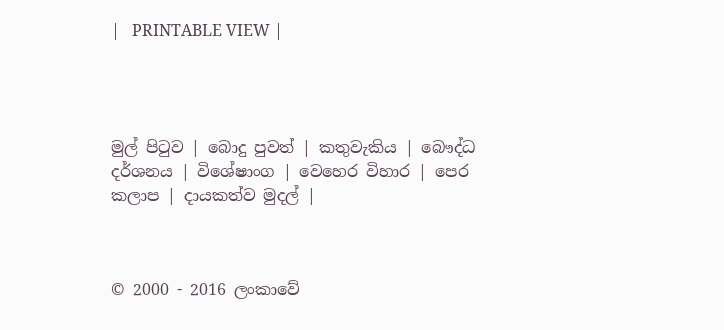|   PRINTABLE VIEW |




මුල් පිටුව | බොදු පුවත් | කතුවැකිය | බෞද්ධ දර්ශනය | විශේෂාංග | වෙහෙර විහාර | පෙර කලාප | දායකත්ව මුදල් |



© 2000 - 2016 ලංකාවේ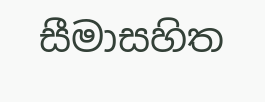සීමාසහිත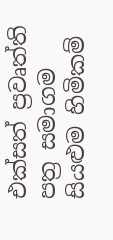එක්සත් ප්‍රවෘත්ති පත්‍ර සමාගම
සියළුම හිමිකම්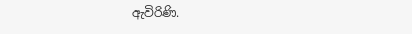ඇවිරිණි.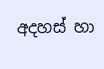අදහස් හා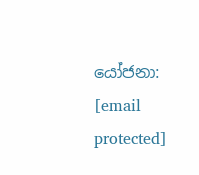යෝජනා: [email protected]